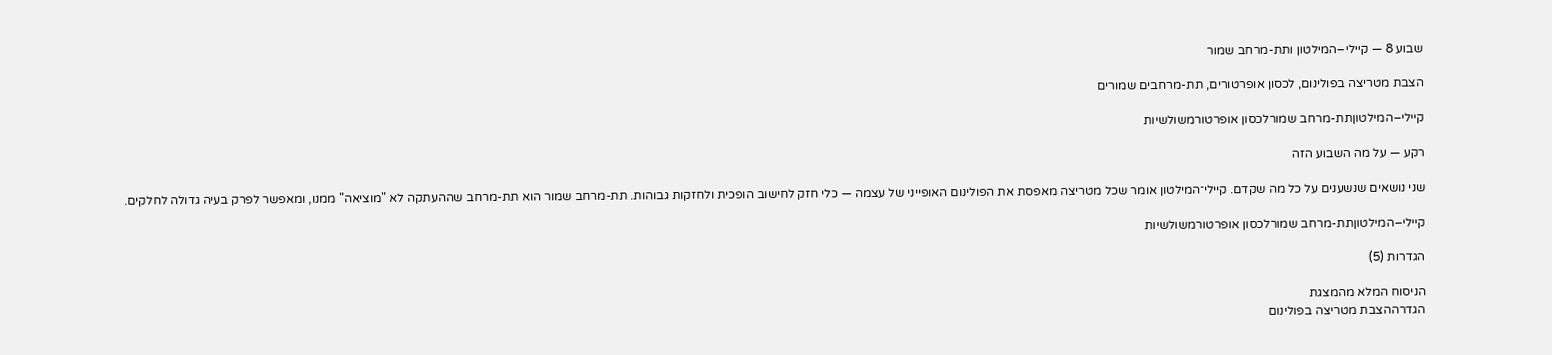שבוע 8 — קיילי–המילטון ותת-מרחב שמור

הצבת מטריצה בפולינום, לכסון אופרטורים, תת-מרחבים שמורים

קיילי–המילטוןתת-מרחב שמורלכסון אופרטורמשולשיות

רקע — על מה השבוע הזה

שני נושאים שנשענים על כל מה שקדם. קיילי־המילטון אומר שכל מטריצה מאפסת את הפולינום האופייני של עצמה — כלי חזק לחישוב הופכית ולחזקות גבוהות. תת-מרחב שמור הוא תת-מרחב שההעתקה לא "מוציאה" ממנו, ומאפשר לפרק בעיה גדולה לחלקים.

קיילי–המילטוןתת-מרחב שמורלכסון אופרטורמשולשיות

הגדרות (5)

הניסוח המלא מהמצגת
הגדרההצבת מטריצה בפולינום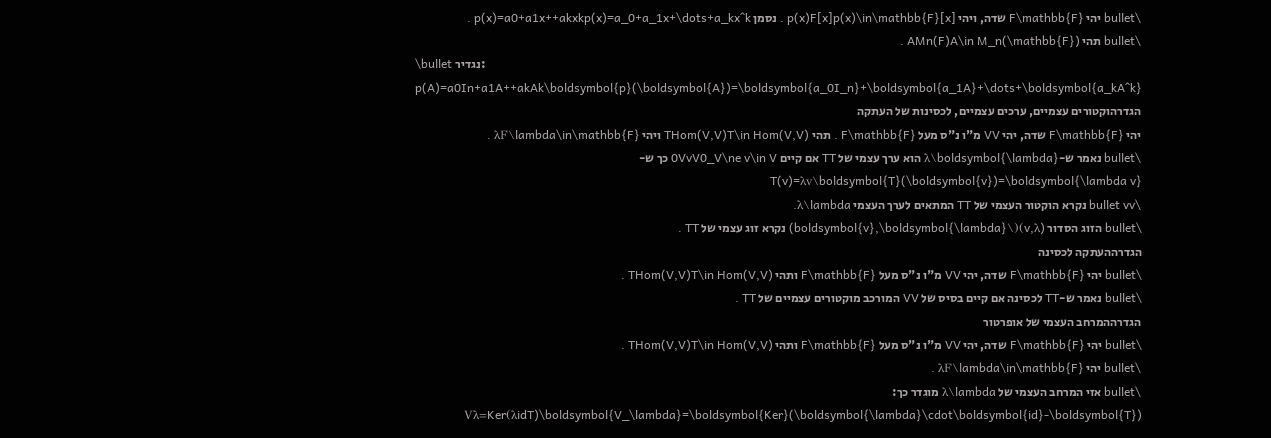\bullet יהי F\mathbb{F} שדה, ויהי p(x)F[x]p(x)\in\mathbb{F}[x] . נסמן p(x)=a0+a1x++akxkp(x)=a_0+a_1x+\dots+a_kx^k .
\bullet תהי AMn(F)A\in M_n(\mathbb{F}) .
\bullet נגדיר: p(A)=a0In+a1A++akAk\boldsymbol{p}(\boldsymbol{A})=\boldsymbol{a_0I_n}+\boldsymbol{a_1A}+\dots+\boldsymbol{a_kA^k}
הגדרהוקטורים עצמיים, ערכים עצמיים, לכסינות של העתקה
יהי F\mathbb{F} שדה, יהי VV מ"ו נ"ס מעל F\mathbb{F} . תהי THom(V,V)T\in Hom(V,V) ויהי λF\lambda\in\mathbb{F} .
\bullet נאמר ש-λ\boldsymbol{\lambda} הוא ערך עצמי של TT אם קיים 0VvV0_V\ne v\in V כך ש-T(v)=λv\boldsymbol{T}(\boldsymbol{v})=\boldsymbol{\lambda v}
\bullet vv נקרא הוקטור העצמי של TT המתאים לערך העצמי λ\lambda.
\bullet הזוג הסדור (v,λ)(\boldsymbol{v},\boldsymbol{\lambda}) נקרא זוג עצמי של TT .
הגדרההעתקה לכסינה
\bullet יהי F\mathbb{F} שדה, יהי VV מ"ו נ"ס מעל F\mathbb{F} ותהי THom(V,V)T\in Hom(V,V) .
\bullet נאמר ש-TT לכסינה אם קיים בסיס של VV המורכב מוקטורים עצמיים של TT .
הגדרההמרחב העצמי של אופרטור
\bullet יהי F\mathbb{F} שדה, יהי VV מ"ו נ"ס מעל F\mathbb{F} ותהי THom(V,V)T\in Hom(V,V) .
\bullet יהי λF\lambda\in\mathbb{F} .
\bullet אזי המרחב העצמי של λ\lambda מוגדר כך: Vλ=Ker(λidT)\boldsymbol{V_\lambda}=\boldsymbol{Ker}(\boldsymbol{\lambda}\cdot\boldsymbol{id}-\boldsymbol{T})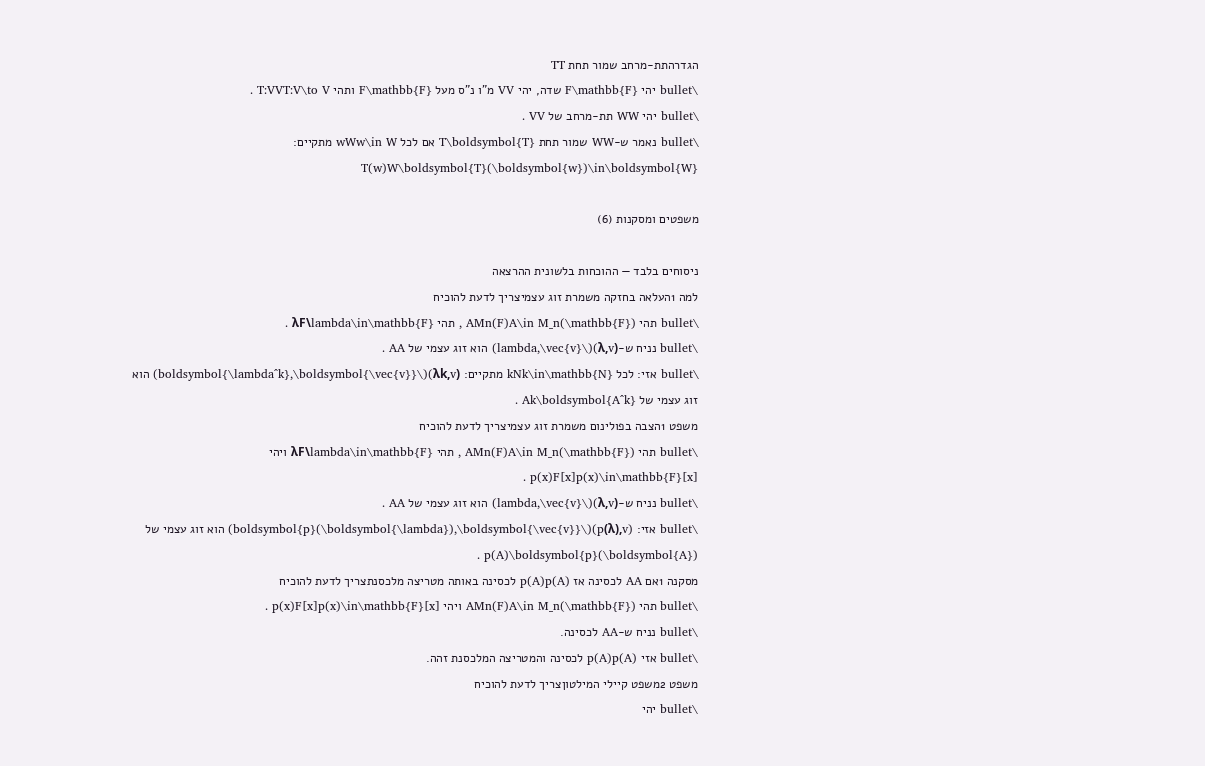הגדרהתת-מרחב שמור תחת TT
\bullet יהי F\mathbb{F} שדה, יהי VV מ"ו נ"ס מעל F\mathbb{F} ותהי T:VVT:V\to V .
\bullet יהי WW תת-מרחב של VV .
\bullet נאמר ש-WW שמור תחת T\boldsymbol{T} אם לכל wWw\in W מתקיים: T(w)W\boldsymbol{T}(\boldsymbol{w})\in\boldsymbol{W}

משפטים ומסקנות (6)

ניסוחים בלבד — ההוכחות בלשונית ההרצאה
למה 1העלאה בחזקה משמרת זוג עצמיצריך לדעת להוכיח
\bullet תהי AMn(F)A\in M_n(\mathbb{F}) , תהי λF\lambda\in\mathbb{F} .
\bullet נניח ש-(λ,v)(\lambda,\vec{v}) הוא זוג עצמי של AA .
\bullet אזי: לכל kNk\in\mathbb{N} מתקיים: (λk,v)(\boldsymbol{\lambda^k},\boldsymbol{\vec{v}}) הוא זוג עצמי של Ak\boldsymbol{A^k} .
משפט 1הצבה בפולינום משמרת זוג עצמיצריך לדעת להוכיח
\bullet תהי AMn(F)A\in M_n(\mathbb{F}) , תהי λF\lambda\in\mathbb{F} ויהי p(x)F[x]p(x)\in\mathbb{F}[x] .
\bullet נניח ש-(λ,v)(\lambda,\vec{v}) הוא זוג עצמי של AA .
\bullet אזי: (p(λ),v)(\boldsymbol{p}(\boldsymbol{\lambda}),\boldsymbol{\vec{v}}) הוא זוג עצמי של p(A)\boldsymbol{p}(\boldsymbol{A}) .
מסקנה 1אם AA לכסינה אז p(A)p(A) לכסינה באותה מטריצה מלכסנתצריך לדעת להוכיח
\bullet תהי AMn(F)A\in M_n(\mathbb{F}) ויהי p(x)F[x]p(x)\in\mathbb{F}[x] .
\bullet נניח ש-AA לכסינה.
\bullet אזי p(A)p(A) לכסינה והמטריצה המלכסנת זהה.
משפט 2משפט קיילי המילטוןצריך לדעת להוכיח
\bullet יהי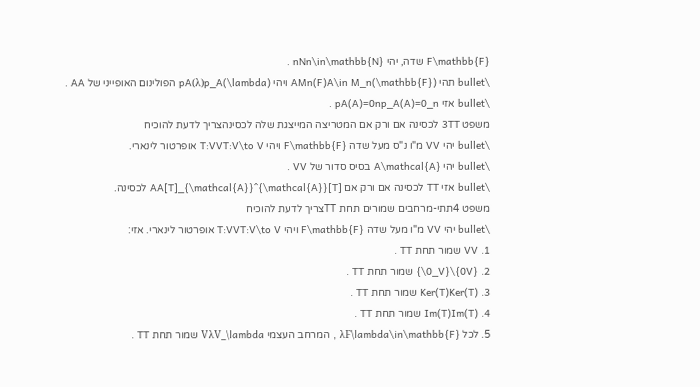F\mathbb{F} שדה, יהי nNn\in\mathbb{N} .
\bullet תהי AMn(F)A\in M_n(\mathbb{F}) ויהי pA(λ)p_A(\lambda) הפולינום האופייני של AA .
\bullet אזי pA(A)=0np_A(A)=0_n .
משפט 3TT לכסינה אם ורק אם המטריצה המייצגת שלה לכסינהצריך לדעת להוכיח
\bullet יהי VV מ"ו נ"ס מעל שדה F\mathbb{F} ויהי T:VVT:V\to V אופרטור לינארי.
\bullet יהי A\mathcal{A} בסיס סדור של VV .
\bullet אזי TT לכסינה אם ורק אם [T]AA[T]_{\mathcal{A}}^{\mathcal{A}} לכסינה.
משפט 4תתי-מרחבים שמורים תחת TTצריך לדעת להוכיח
\bullet יהי VV מ"ו מעל שדה F\mathbb{F} ויהי T:VVT:V\to V אופרטור לינארי. אזי:
1. VV שמור תחת TT .
2. {0V}\{0_V\} שמור תחת TT .
3. Ker(T)Ker(T) שמור תחת TT .
4. Im(T)Im(T) שמור תחת TT .
5. לכל λF\lambda\in\mathbb{F} , המרחב העצמי VλV_\lambda שמור תחת TT .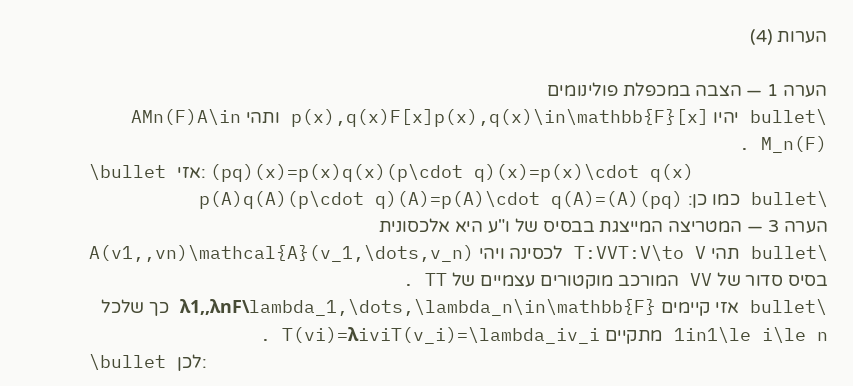הערות (4)

הערה 1 — הצבה במכפלת פולינומים
\bullet יהיו p(x),q(x)F[x]p(x),q(x)\in\mathbb{F}[x] ותהי AMn(F)A\in M_n(F) .
\bullet אזי: (pq)(x)=p(x)q(x)(p\cdot q)(x)=p(x)\cdot q(x)
\bullet כמו כן: (pq)(A)=p(A)q(A)(p\cdot q)(A)=p(A)\cdot q(A)
הערה 3 — המטריצה המייצגת בבסיס של ו"ע היא אלכסונית
\bullet תהי T:VVT:V\to V לכסינה ויהי A(v1,,vn)\mathcal{A}(v_1,\dots,v_n) בסיס סדור של VV המורכב מוקטורים עצמיים של TT .
\bullet אזי קיימים λ1,,λnF\lambda_1,\dots,\lambda_n\in\mathbb{F} כך שלכל 1in1\le i\le n מתקיים T(vi)=λiviT(v_i)=\lambda_iv_i .
\bullet לכן: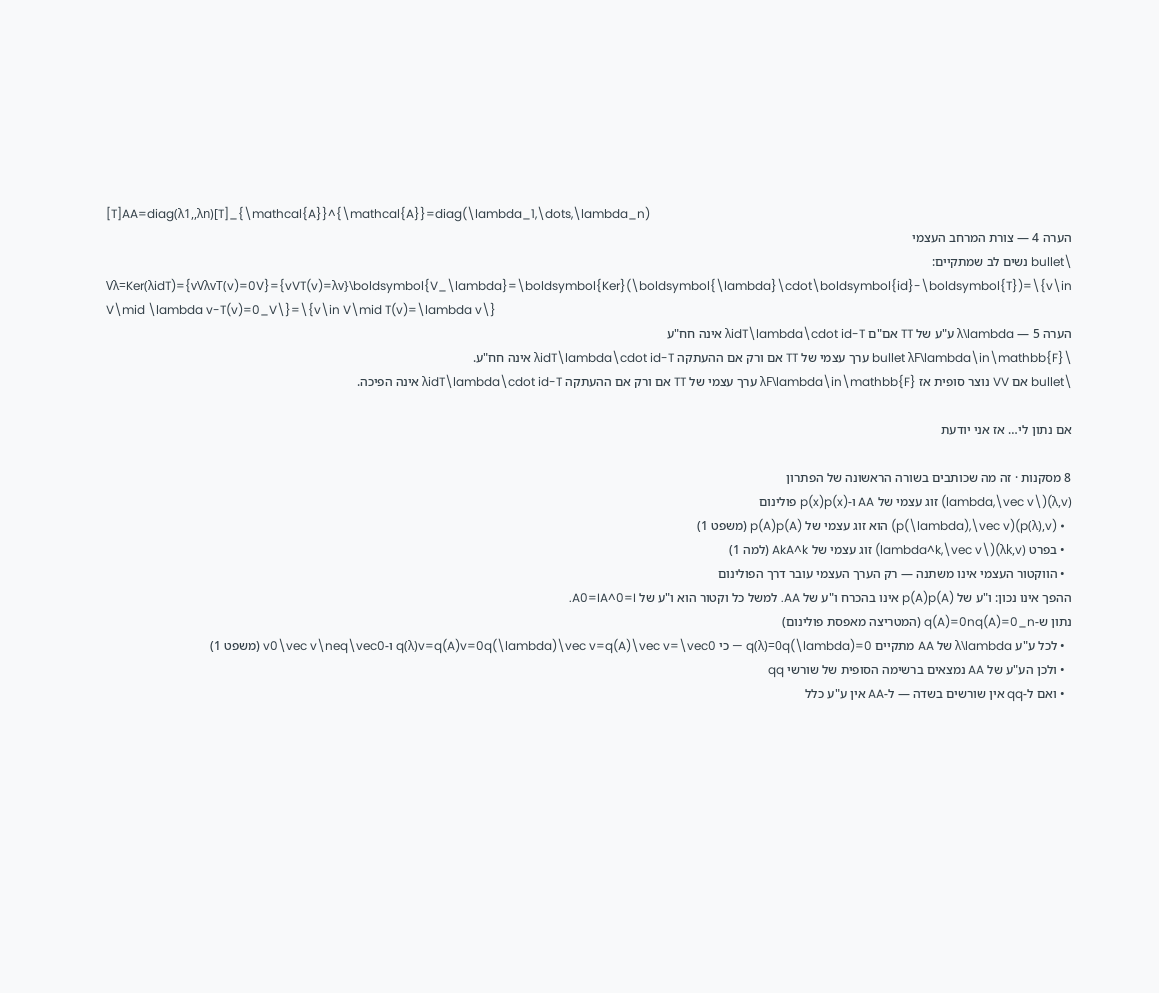[T]AA=diag(λ1,,λn)[T]_{\mathcal{A}}^{\mathcal{A}}=diag(\lambda_1,\dots,\lambda_n)
הערה 4 — צורת המרחב העצמי
\bullet נשים לב שמתקיים:
Vλ=Ker(λidT)={vVλvT(v)=0V}={vVT(v)=λv}\boldsymbol{V_\lambda}=\boldsymbol{Ker}(\boldsymbol{\lambda}\cdot\boldsymbol{id}-\boldsymbol{T})=\{v\in V\mid \lambda v-T(v)=0_V\}=\{v\in V\mid T(v)=\lambda v\}
הערה 5 — λ\lambda ע"ע של TT אם"ם λidT\lambda\cdot id-T אינה חח"ע
\bullet λF\lambda\in\mathbb{F} ערך עצמי של TT אם ורק אם ההעתקה λidT\lambda\cdot id-T אינה חח"ע.
\bullet אם VV נוצר סופית אז λF\lambda\in\mathbb{F} ערך עצמי של TT אם ורק אם ההעתקה λidT\lambda\cdot id-T אינה הפיכה.

אם נתון לי… אז אני יודעת

8 מסקנות · זה מה שכותבים בשורה הראשונה של הפתרון
(λ,v)(\lambda,\vec v) זוג עצמי של AA ו-p(x)p(x) פולינום
  • (p(λ),v)(p(\lambda),\vec v) הוא זוג עצמי של p(A)p(A) (משפט 1)
  • בפרט (λk,v)(\lambda^k,\vec v) זוג עצמי של AkA^k (למה 1)
  • הווקטור העצמי אינו משתנה — רק הערך העצמי עובר דרך הפולינום
ההפך אינו נכון: ו"ע של p(A)p(A) אינו בהכרח ו"ע של AA. למשל כל וקטור הוא ו"ע של A0=IA^0=I.
נתון ש-q(A)=0nq(A)=0_n (המטריצה מאפסת פולינום)
  • לכל ע"ע λ\lambda של AA מתקיים q(λ)=0q(\lambda)=0 — כי q(λ)v=q(A)v=0q(\lambda)\vec v=q(A)\vec v=\vec0 ו-v0\vec v\neq\vec0 (משפט 1)
  • ולכן הע"ע של AA נמצאים ברשימה הסופית של שורשי qq
  • ואם ל-qq אין שורשים בשדה — ל-AA אין ע"ע כלל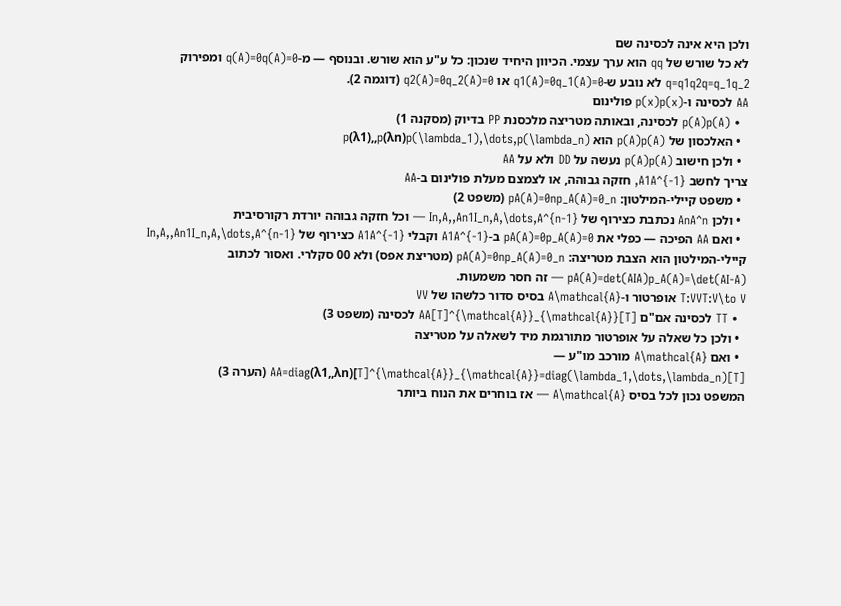ולכן היא אינה לכסינה שם
לא כל שורש של qq הוא ערך עצמי. הכיוון היחיד שנכון: כל ע"ע הוא שורש. ובנוסף — מ-q(A)=0q(A)=0 ומפירוק q=q1q2q=q_1q_2 לא נובע ש-q1(A)=0q_1(A)=0 או q2(A)=0q_2(A)=0 (דוגמה 2).
AA לכסינה ו-p(x)p(x) פולינום
  • p(A)p(A) לכסינה, ובאותה מטריצה מלכסנת PP בדיוק (מסקנה 1)
  • האלכסון של p(A)p(A) הוא p(λ1),,p(λn)p(\lambda_1),\dots,p(\lambda_n)
  • ולכן חישוב p(A)p(A) נעשה על DD ולא על AA
צריך לחשב A1A^{-1}, חזקה גבוהה, או לצמצם מעלת פולינום ב-AA
  • משפט קיילי-המילטון: pA(A)=0np_A(A)=0_n (משפט 2)
  • ולכן AnA^n נכתבת כצירוף של In,A,,An1I_n,A,\dots,A^{n-1} — וכל חזקה גבוהה יורדת רקורסיבית
  • ואם AA הפיכה — כפלי את pA(A)=0p_A(A)=0 ב-A1A^{-1} וקבלי A1A^{-1} כצירוף של In,A,,An1I_n,A,\dots,A^{n-1}
קיילי-המילטון הוא הצבת מטריצה: pA(A)=0np_A(A)=0_n (מטריצת אפס) ולא 00 סקלרי. ואסור לכתוב pA(A)=det(AIA)p_A(A)=\det(AI-A) — זה חסר משמעות.
T:VVT:V\to V אופרטור ו-A\mathcal{A} בסיס סדור כלשהו של VV
  • TT לכסינה אם"ם [T]AA[T]^{\mathcal{A}}_{\mathcal{A}} לכסינה (משפט 3)
  • ולכן כל שאלה על אופרטור מתורגמת מיד לשאלה על מטריצה
  • ואם A\mathcal{A} מורכב מו"ע — [T]AA=diag(λ1,,λn)[T]^{\mathcal{A}}_{\mathcal{A}}=diag(\lambda_1,\dots,\lambda_n) (הערה 3)
המשפט נכון לכל בסיס A\mathcal{A} — אז בוחרים את הנוח ביותר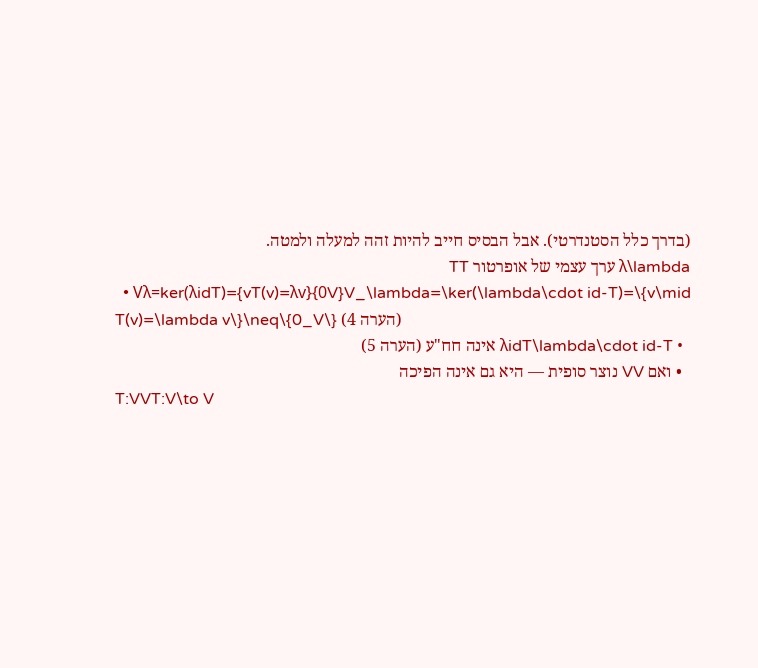(בדרך כלל הסטנדרטי). אבל הבסיס חייב להיות זהה למעלה ולמטה.
λ\lambda ערך עצמי של אופרטור TT
  • Vλ=ker(λidT)={vT(v)=λv}{0V}V_\lambda=\ker(\lambda\cdot id-T)=\{v\mid T(v)=\lambda v\}\neq\{0_V\} (הערה 4)
  • λidT\lambda\cdot id-T אינה חח"ע (הערה 5)
  • ואם VV נוצר סופית — היא גם אינה הפיכה
T:VVT:V\to V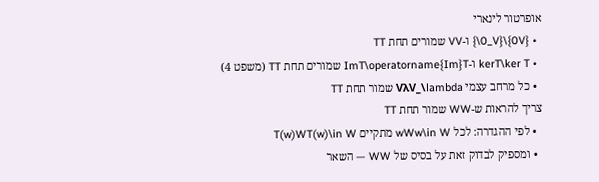אופרטור לינארי
  • {0V}\{0_V\} ו-VV שמורים תחת TT
  • kerT\ker T ו-ImT\operatorname{Im}T שמורים תחת TT (משפט 4)
  • כל מרחב עצמי VλV_\lambda שמור תחת TT
צריך להראות ש-WW שמור תחת TT
  • לפי ההגדרה: לכל wWw\in W מתקיים T(w)WT(w)\in W
  • ומספיק לבדוק זאת על בסיס של WW — השאר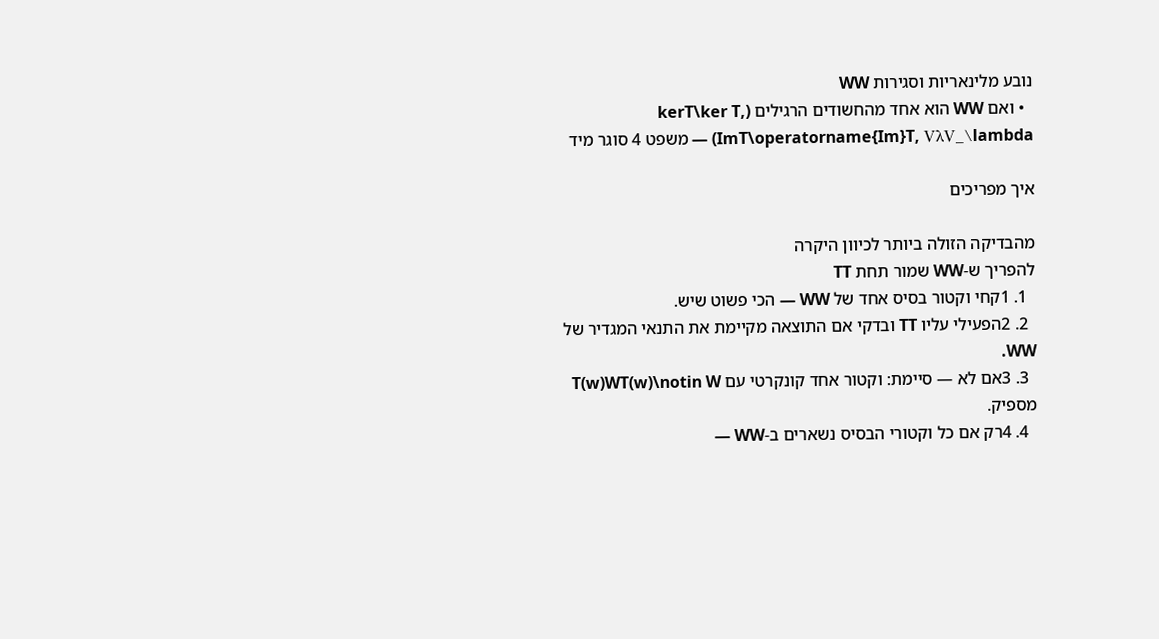נובע מלינאריות וסגירות WW
  • ואם WW הוא אחד מהחשודים הרגילים (kerT\ker T, ImT\operatorname{Im}T, VλV_\lambda) — משפט 4 סוגר מיד

איך מפריכים

מהבדיקה הזולה ביותר לכיוון היקרה
להפריך ש-WW שמור תחת TT
  1. 1קחי וקטור בסיס אחד של WW — הכי פשוט שיש.
  2. 2הפעילי עליו TT ובדקי אם התוצאה מקיימת את התנאי המגדיר של WW.
  3. 3אם לא — סיימת: וקטור אחד קונקרטי עם T(w)WT(w)\notin W מספיק.
  4. 4רק אם כל וקטורי הבסיס נשארים ב-WW —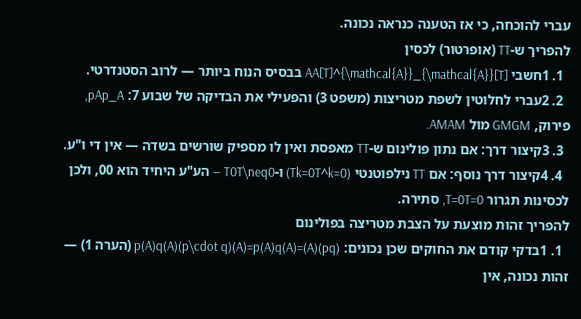עברי להוכחה, כי אז הטענה כנראה נכונה.
להפריך ש-TT (אופרטור) לכסין
  1. 1חשבי [T]AA[T]^{\mathcal{A}}_{\mathcal{A}} בבסיס הנוח ביותר — לרוב הסטנדרטי.
  2. 2עברי לחלוטין לשפת מטריצות (משפט 3) והפעילי את הבדיקה של שבוע 7: pAp_A, פירוק, GMGM מול AMAM.
  3. 3קיצור דרך: אם נתון פולינום ש-TT מאפסת ואין לו מספיק שורשים בשדה — אין די ו"ע.
  4. 4קיצור דרך נוסף: אם TT נילפוטנטי (Tk=0T^k=0) ו-T0T\neq0 — הע"ע היחיד הוא 00, ולכן לכסינות תגרור T=0T=0, סתירה.
להפריך זהות מוצעת על הצבת מטריצה בפולינום
  1. 1בדקי קודם את החוקים שכן נכונים: (pq)(A)=p(A)q(A)(p\cdot q)(A)=p(A)q(A) (הערה 1) — זהות נכונה, אין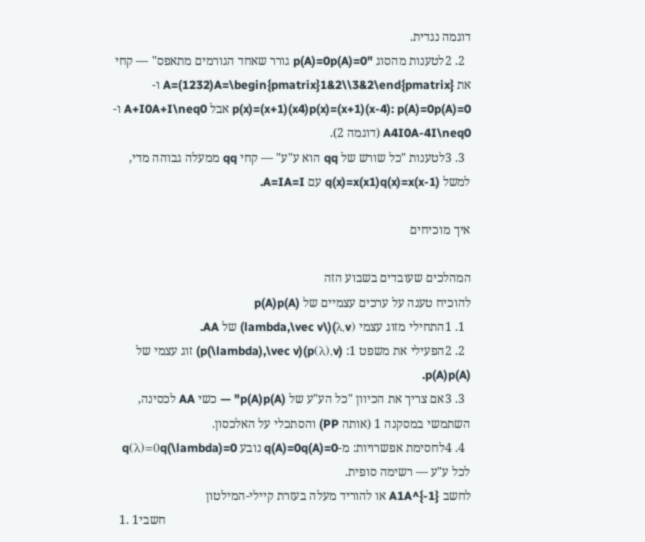דוגמה נגדית.
  2. 2לטענות מהסוג "p(A)=0p(A)=0 גורר שאחד הגורמים מתאפס" — קחי את A=(1232)A=\begin{pmatrix}1&2\\3&2\end{pmatrix} ו-p(x)=(x+1)(x4)p(x)=(x+1)(x-4): p(A)=0p(A)=0 אבל A+I0A+I\neq0 ו-A4I0A-4I\neq0 (דוגמה 2).
  3. 3לטענות "כל שורש של qq הוא ע"ע" — קחי qq ממעלה גבוהה מדי, למשל q(x)=x(x1)q(x)=x(x-1) עם A=IA=I.

איך מוכיחים

המהלכים שעובדים בשבוע הזה
להוכיח טענה על ערכים עצמיים של p(A)p(A)
  1. 1התחילי מזוג עצמי (λ,v)(\lambda,\vec v) של AA.
  2. 2הפעילי את משפט 1: (p(λ),v)(p(\lambda),\vec v) זוג עצמי של p(A)p(A).
  3. 3אם צריך את הכיוון "כל הע"ע של p(A)p(A)" — כשי AA לכסינה, השתמשי במסקנה 1 (אותה PP) והסתכלי על האלכסון.
  4. 4לחסימת אפשרויות: מ-q(A)=0q(A)=0 נובע q(λ)=0q(\lambda)=0 לכל ע"ע — רשימה סופית.
לחשב A1A^{-1} או להוריד מעלה בעזרת קיילי-המילטון
  1. 1חשבי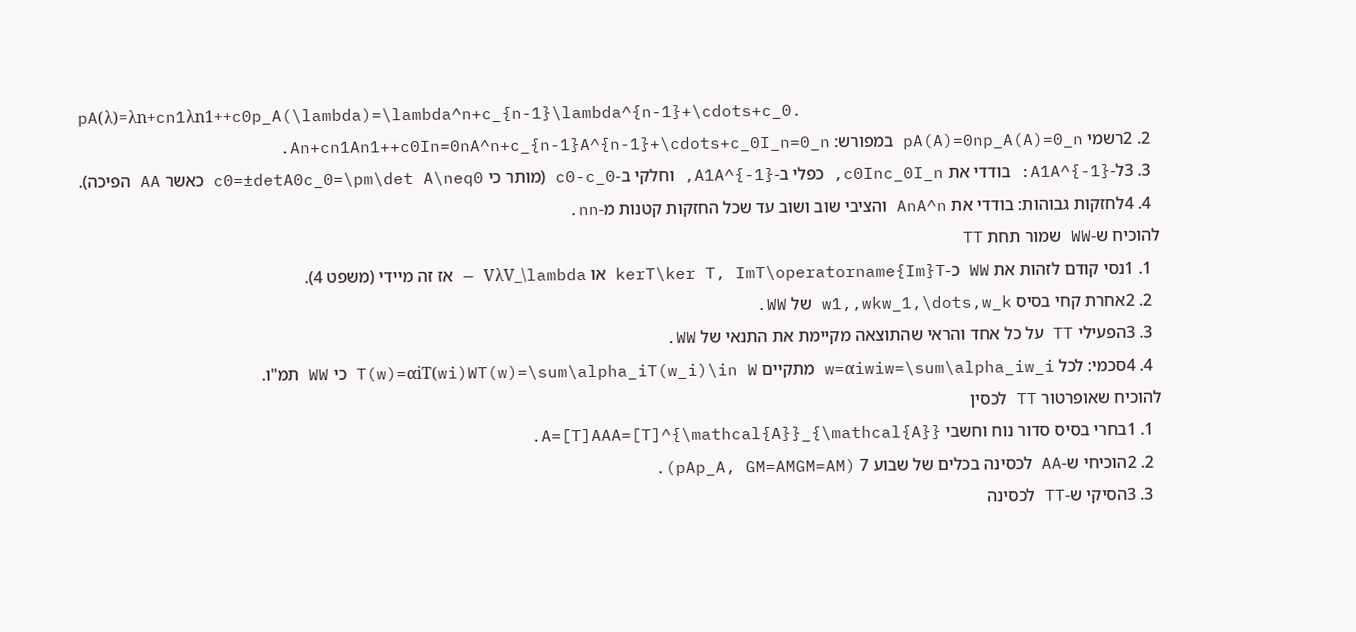pA(λ)=λn+cn1λn1++c0p_A(\lambda)=\lambda^n+c_{n-1}\lambda^{n-1}+\cdots+c_0.
  2. 2רשמי pA(A)=0np_A(A)=0_n במפורש: An+cn1An1++c0In=0nA^n+c_{n-1}A^{n-1}+\cdots+c_0I_n=0_n.
  3. 3ל-A1A^{-1}: בודדי את c0Inc_0I_n, כפלי ב-A1A^{-1}, וחלקי ב-c0-c_0 (מותר כי c0=±detA0c_0=\pm\det A\neq0 כאשר AA הפיכה).
  4. 4לחזקות גבוהות: בודדי את AnA^n והציבי שוב ושוב עד שכל החזקות קטנות מ-nn.
להוכיח ש-WW שמור תחת TT
  1. 1נסי קודם לזהות את WW כ-kerT\ker T, ImT\operatorname{Im}T או VλV_\lambda — אז זה מיידי (משפט 4).
  2. 2אחרת קחי בסיס w1,,wkw_1,\dots,w_k של WW.
  3. 3הפעילי TT על כל אחד והראי שהתוצאה מקיימת את התנאי של WW.
  4. 4סכמי: לכל w=αiwiw=\sum\alpha_iw_i מתקיים T(w)=αiT(wi)WT(w)=\sum\alpha_iT(w_i)\in W כי WW תמ"ו.
להוכיח שאופרטור TT לכסין
  1. 1בחרי בסיס סדור נוח וחשבי A=[T]AAA=[T]^{\mathcal{A}}_{\mathcal{A}}.
  2. 2הוכיחי ש-AA לכסינה בכלים של שבוע 7 (pAp_A, GM=AMGM=AM).
  3. 3הסיקי ש-TT לכסינה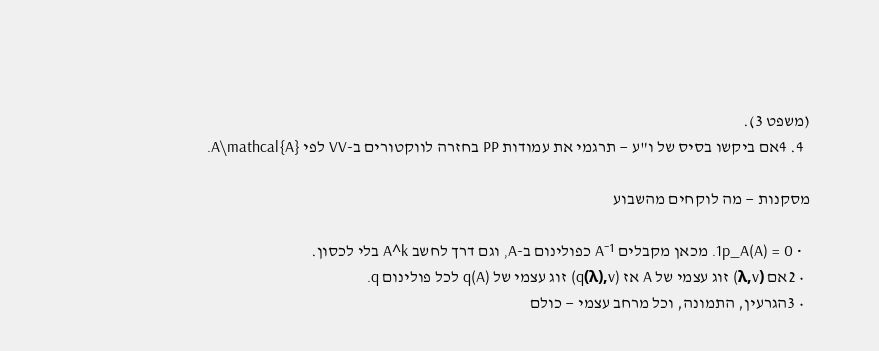(משפט 3).
  4. 4אם ביקשו בסיס של ו"ע — תרגמי את עמודות PP בחזרה לווקטורים ב-VV לפי A\mathcal{A}.

מסקנות — מה לוקחים מהשבוע

  • 1p_A(A) = 0. מכאן מקבלים A⁻¹ כפולינום ב-A, וגם דרך לחשב A^k בלי לכסון.
  • 2אם (λ,v) זוג עצמי של A אז (q(λ),v) זוג עצמי של q(A) לכל פולינום q.
  • 3הגרעין, התמונה, וכל מרחב עצמי — כולם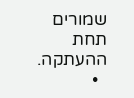שמורים תחת ההעתקה.
  •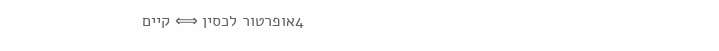4אופרטור לכסין ⟺ קיים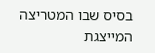בסיס שבו המטריצה המייצגת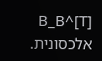[T]^B_B אלכסונית.